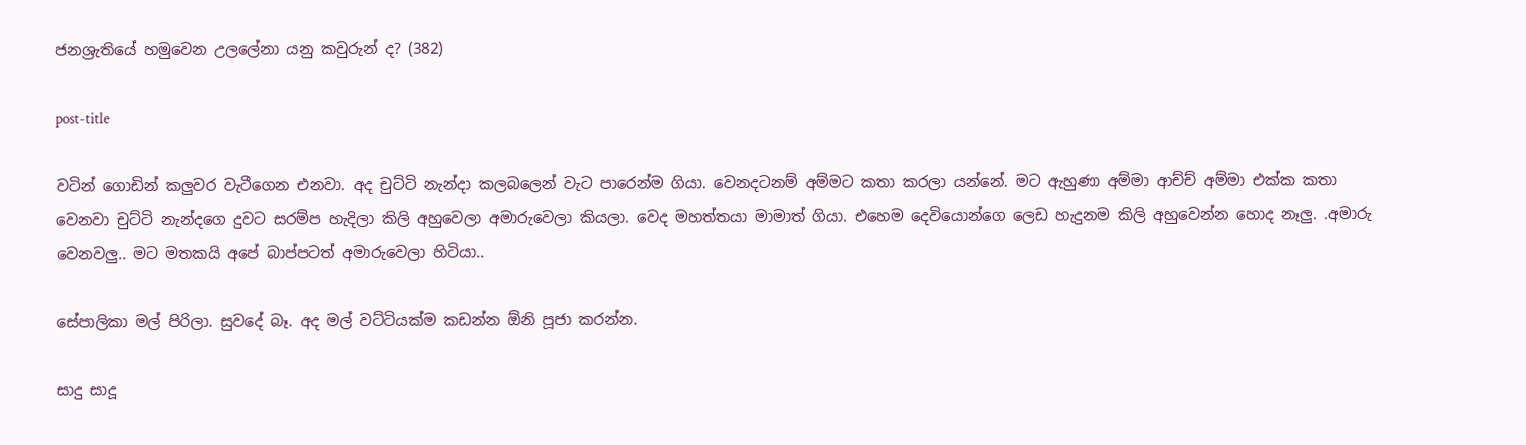ජනශ්‍රැතියේ හමුවෙන උලලේනා යනු කවුරුන් ද? (382)

post-title

වටින් ගොඩින් කලුවර වැටීගෙන එනවා. අද චුට්ටි නැන්දා කලබලෙන් වැට පාරෙන්ම ගියා. වෙනදටනම් අම්මට කතා කරලා යන්නේ. මට ඇහුණා අම්මා ආච්ච් අම්මා එක්ක කතා වෙනවා චුට්ටි නැන්දගෙ දුවට සරම්ප හැදිලා කිලි අහුවෙලා අමාරුවෙලා කියලා. වෙද මහත්තයා මාමාත් ගියා. එහෙම දෙවියොන්ගෙ ලෙඩ හැදුනම කිලි අහුවෙන්න හොද නෑලු. .අමාරු වෙනවලු.. මට මතකයි අපේ බාප්පටත් අමාරුවෙලා හිටියා..

සේපාලිකා මල් පිරිලා. සුවදේ බෑ. අද මල් වට්ටියක්ම කඩන්න ඕනි පූජා කරන්න.

සාදු සාදූ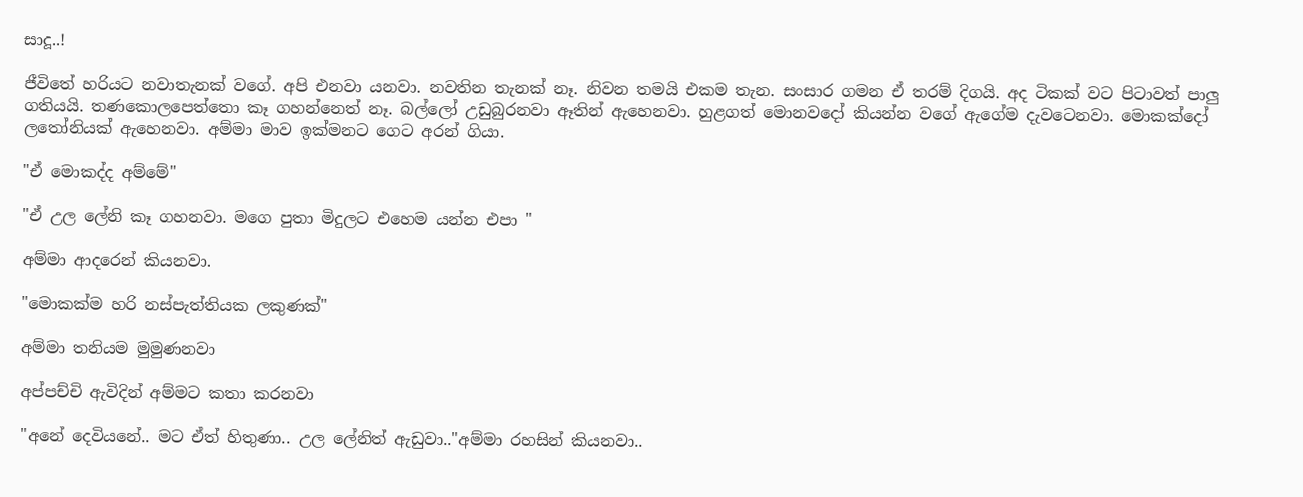සාදූ..!

ජීවිතේ හරියට නවාතැනක් වගේ. අපි එනවා යනවා. නවතින තැනක් නෑ. නිවන තමයි එකම තැන. සංසාර ගමන ඒ තරම් දිගයි. අද ටිකක් වට පිටාවත් පාලු ගතියයි. තණකොලපෙත්තො කෑ ගහන්නෙත් නෑ. බල්ලෝ උඩුබුරනවා ඈතින් ඇහෙනවා. හුළගත් මොනවදෝ කියන්න වගේ ඇගේම දැවටෙනවා. මොකක්දෝ ලතෝනියක් ඇහෙනවා. අම්මා මාව ඉක්මනට ගෙට අරන් ගියා.

"ඒ මොකද්ද අම්මේ"

"ඒ උල ලේනි කෑ ගහනවා. මගෙ පුතා මිදුලට එහෙම යන්න එපා "

අම්මා ආදරෙන් කියනවා.

"මොකක්ම හරි නස්පැත්තියක ලකුණක්"

අම්මා තනියම මුමුණනවා

අප්පච්චි ඇවිදින් අම්මට කතා කරනවා

"අනේ දෙවියනේ.. මට ඒත් හිතුණා.. උල ලේනිත් ඇඩුවා.."අම්මා රහසින් කියනවා..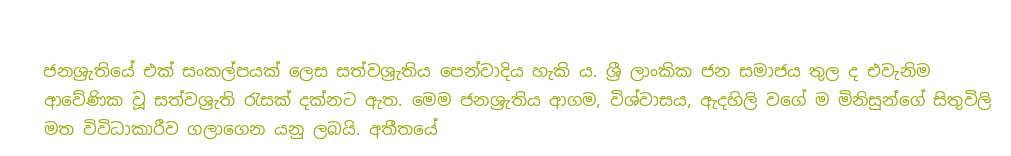ජනශ්‍රැතියේ එක් සංකල්පයක් ලෙස සත්වශ්‍රැතිය පෙන්වාදිය හැකි ය. ශ්‍රී ලාංකික ජන සමාජය තුල ද එවැනිම ආවේණික වූ සත්වශ්‍රැති රැසක් දක්නට ඇත. මෙම ජනශ්‍රැතිය ආගම, විශ්වාසය, ඇදහිලි වගේ ම මිනිසුන්ගේ සිතුවිලි මත විවිධාකාරීව ගලාගෙන යනු ලබයි. අතීතයේ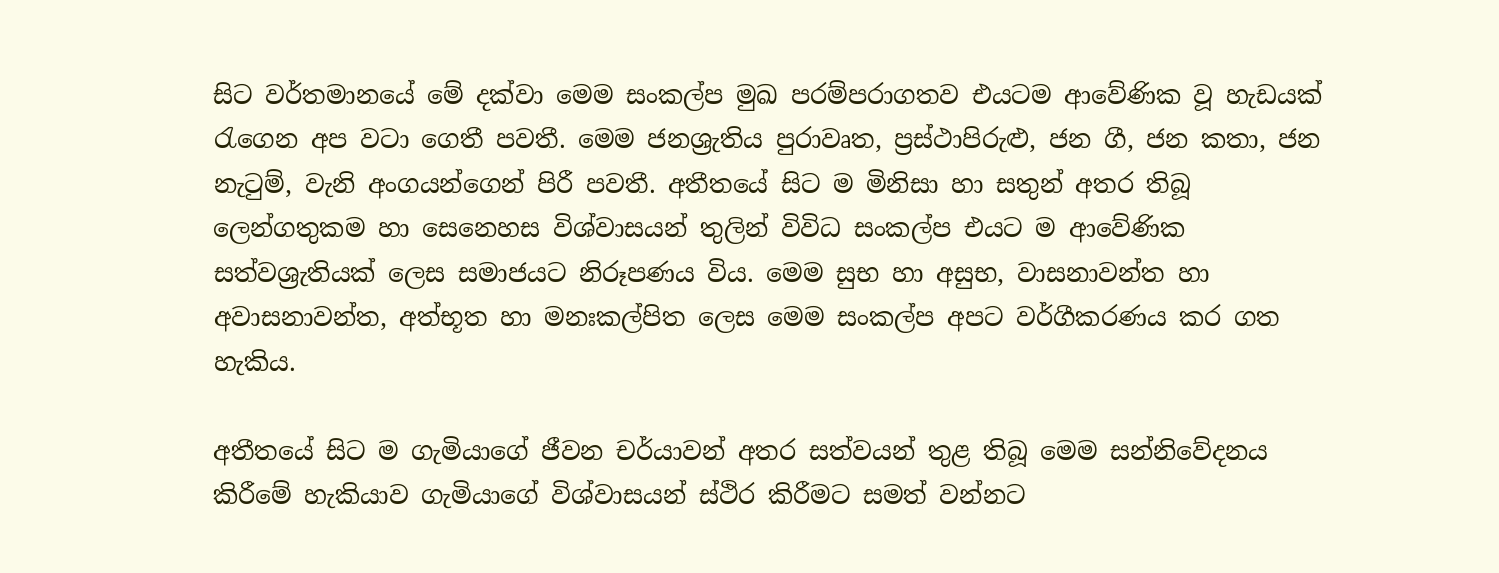සිට වර්තමානයේ මේ දක්වා මෙම සංකල්ප මුඛ පරම්පරාගතව එයටම ආවේණික වූ හැඩයක් රැගෙන අප වටා ගෙතී පවතී. මෙම ජනශ්‍රැතිය පුරාවෘත, ප්‍රස්ථාපිරුළු, ජන ගී, ජන කතා, ජන නැටුම්, වැනි අංගයන්ගෙන් පිරී පවතී. අතීතයේ සිට ම මිනිසා හා සතුන් අතර තිබූ ලෙන්ගතුකම හා සෙනෙහස විශ්වාසයන් තුලින් විවිධ සංකල්ප එයට ම ආවේණික සත්වශ්‍රැතියක් ලෙස සමාජයට නිරූපණය විය. මෙම සුභ හා අසුභ, වාසනාවන්ත හා අවාසනාවන්ත, අත්භූත හා මනඃකල්පිත ලෙස මෙම සංකල්ප අපට වර්ගීකරණය කර ගත හැකිය.

අතීතයේ සිට ම ගැමියාගේ ජීවන චර්යාවන් අතර සත්වයන් තුළ තිබූ මෙම සන්නිවේදනය කිරීමේ හැකියාව ගැමියාගේ විශ්වාසයන් ස්ථිර කිරීමට සමත් වන්නට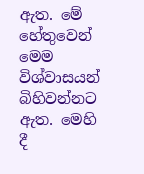ඇත. මේ හේතුවෙන් මෙම විශ්වාසයන් බිහිවන්නට ඇත. මෙහි දී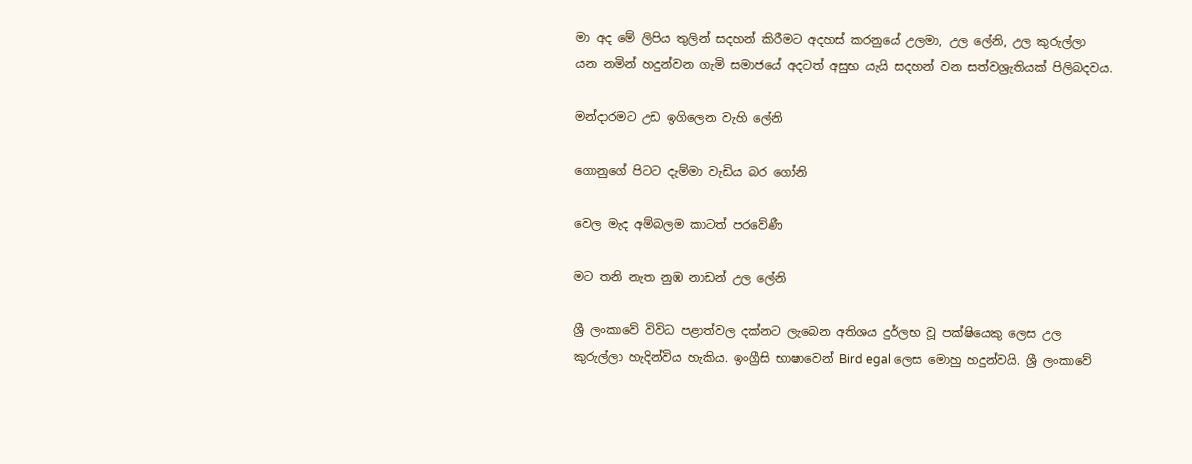මා අද මේ ලිපිය තුලින් සදහන් කිරීමට අදහස් කරනුයේ උලමා, උල ලේනි, උල කුරුල්ලා යන නමින් හදුන්වන ගැමි සමාජයේ අදටත් අසුභ යැයි සදහන් වන සත්වශ්‍රැතියක් පිලිබදවය.

මන්දාරමට උඩ ඉගිලෙන වැහි ලේනි

ගොනුගේ පිටට දැම්මා වැඩිය බර ගෝනි

වෙල මැද අම්බලම කාටත් පරවේණී

මට තනි නැත නුඹ නාඩන් උල ලේනි

ශ්‍රී ලංකාවේ විවිධ පළාත්වල දක්නට ලැබෙන අතිශය දුර්ලභ වූ පක්ෂියෙකු ලෙස උල කුරුල්ලා හැදින්විය හැකිය. ඉංග්‍රීසි භාෂාවෙන් Bird egal ලෙස මොහු හදුන්වයි. ශ්‍රී ලංකාවේ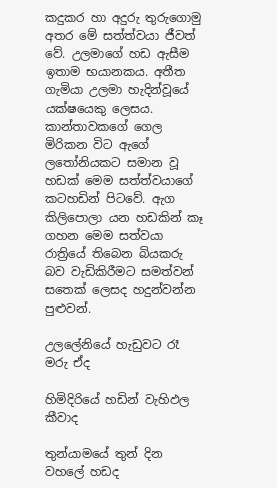කදුකර හා අදුරු තුරුගොමු අතර මේ සත්ත්වයා ජීවත් වේ. උලමාගේ හඩ ඇසීම ඉතාම භයානකය. අතීත ගැමියා උලමා හැදින්වූයේ යක්ෂයෙකු ලෙසය. කාන්තාවකගේ ගෙල මිරිකන විට ඇගේ ලතෝනියකට සමාන වූ හඩක් මෙම සත්ත්වයාගේ කටහඩින් පිටවේ. ඇග කිලිපොලා යන හඩකින් කෑ ගහන මෙම සත්වයා රාත්‍රියේ තිබෙන බියකරු බව වැඩිකිරීමට සමත්වන් සතෙක් ලෙසද හදුන්වන්න පුළුවන්.

උලලේනියේ හැඩුවට රෑ මරු ඒද

හිමිදිරියේ හඩින් වැහිඵල කීවාද

තුන්යාමයේ තුන් දින වහලේ හඩද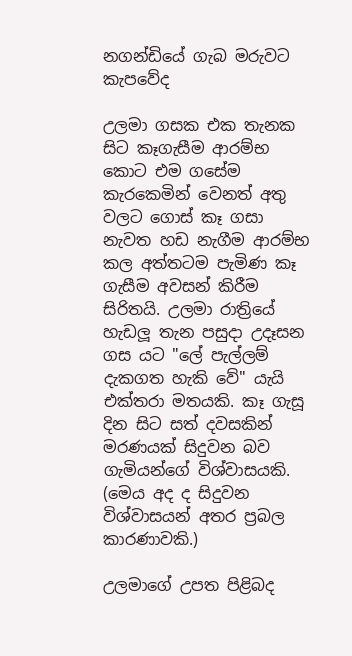නගන්ඩියේ ගැබ මරුවට කැපවේද

උලමා ගසක එක තැනක සිට කෑගැසීම ආරම්භ කොට එම ගසේම කැරකෙමින් වෙනත් අතු වලට ගොස් කෑ ගසා නැවත හඩ නැගීම ආරම්භ කල අත්තටම පැමිණ කෑ ගැසීම අවසන් කිරීම සිරිතයි. උලමා රාත්‍රියේ හැඩලූ තැන පසුදා උදෑසන ගස යට "ලේ පැල්ලම් දැකගත හැකි වේ" යැයි එක්තරා මතයකි. කෑ ගැසූ දින සිට සත් දවසකින් මරණයක් සිදුවන බව ගැමියන්ගේ විශ්වාසයකි. (මෙය අද ද සිදුවන විශ්වාසයන් අතර ප්‍රබල කාරණාවකි.)

උලමාගේ උපත පිළිබද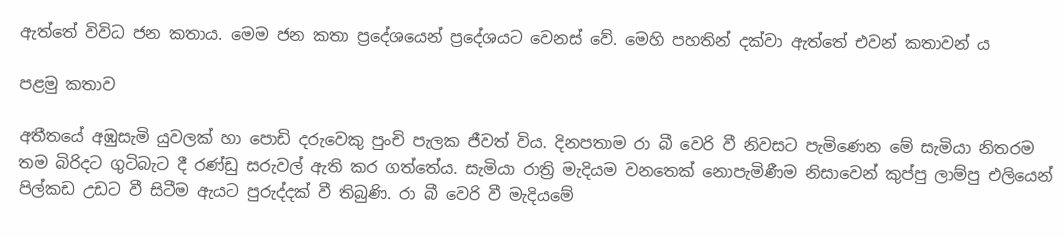ඇත්තේ විවිධ ජන කතාය. මෙම ජන කතා ප්‍රදේශයෙන් ප්‍රදේශයට වෙනස් වේ. මෙහි පහතින් දක්වා ඇත්තේ එවන් කතාවන් ය

පළමු කතාව

අතීතයේ අඹුසැමි යුවලක් හා පොඩි දරුවෙකු පුංචි පැලක ජීවත් විය. දිනපතාම රා බී වෙරි වී නිවසට පැමිණෙන මේ සැමියා නිතරම තම බිරිදට ගුටිබැට දී රණ්ඩු සරුවල් ඇති කර ගත්තේය. සැමියා රාත්‍රි මැදියම වනතෙක් නොපැමිණීම නිසාවෙන් කුප්පු ලාම්පු එලියෙන් පිල්කඩ උඩට වී සිටීම ඇයට පුරුද්දක් වී තිබුණි. රා බී වෙරි වී මැදියමේ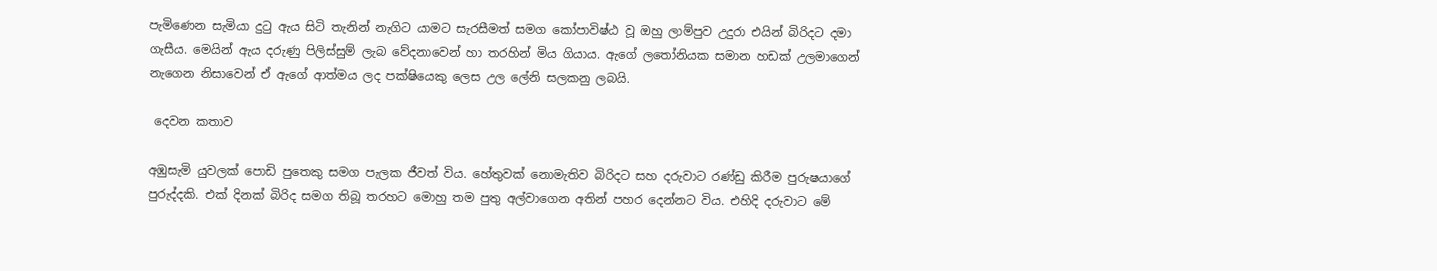පැමිණෙන සැමියා දුටු ඇය සිටි තැනින් නැගිට යාමට සැරසීමත් සමග කෝපාවිෂ්ඨ වූ ඔහු ලාම්පුව උදුරා එයින් බිරිදට දමා ගැසීය. මෙයින් ඇය දරුණු පිලිස්සුම් ලැබ වේදනාවෙන් හා තරහින් මිය ගියාය. ඇගේ ලතෝනියක සමාන හඩක් උලමාගෙන් නැගෙන නිසාවෙන් ඒ ඇගේ ආත්මය ලද පක්ෂියෙකු ලෙස උල ලේනි සලකනු ලබයි.

 දෙවන කතාව

අඹුසැමි යුවලක් පොඩි පුතෙකු සමග පැලක ජීවත් විය. හේතුවක් නොමැතිව බිරිදට සහ දරුවාට රණ්ඩු කිරීම පුරුෂයාගේ පුරුද්දකි. එක් දිනක් බිරිද සමග තිබූ තරහට මොහු තම පුතු අල්වාගෙන අතින් පහර දෙන්නට විය. එහිදි දරුවාට මේ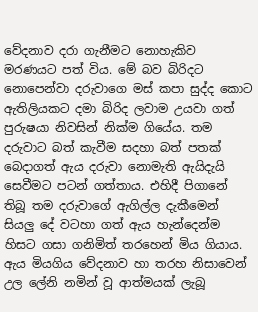වේදනාව දරා ගැනීමට නොහැකිව මරණයට පත් විය. මේ බව බිරිදට නොපෙන්වා දරුවාගෙ මස් කපා සුද්ද කොට ඇතිලියකට දමා බිරිද ලවාම උයවා ගත් පුරුෂයා නිවසින් නික්ම ගියේය. තම දරුවාට බත් කැවීම සදහා බත් පතක් බෙදාගත් ඇය දරුවා නොමැති ඇයිදැයි සෙවීමට පටන් ගත්තාය. එහිදී පිගානේ තිබූ තම දරුවාගේ ඇගිල්ල දැකීමෙන් සියලු දේ වටහා ගත් ඇය හැන්දෙන්ම හිසට ගසා ගනිමිත් තරහෙන් මිය ගියාය. ඇය මියගිය වේදනාව හා තරහ නිසාවෙන් උල ලේනි නමින් වූ ආත්මයක් ලැබූ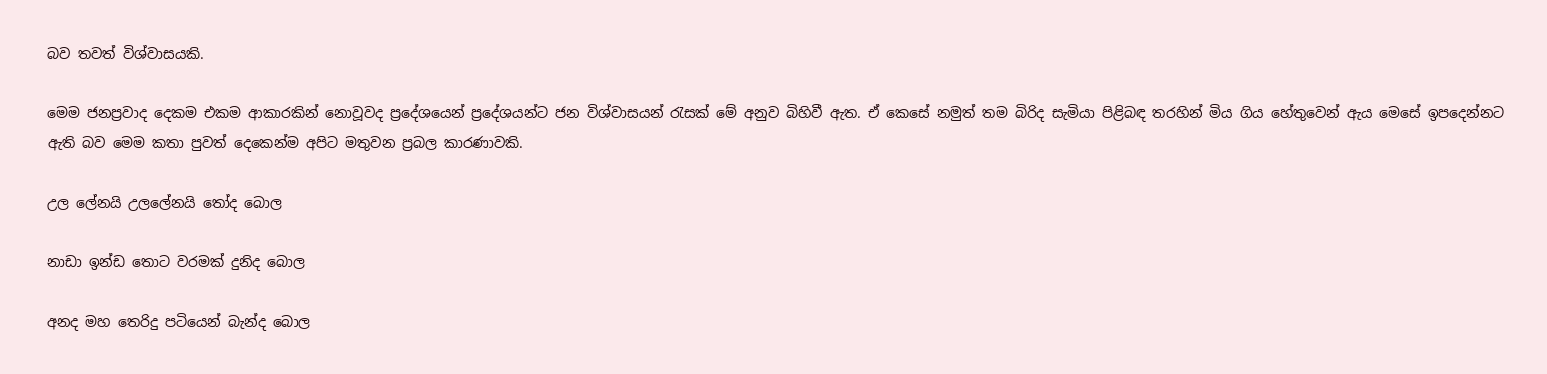බව තවත් විශ්වාසයකි.

මෙම ජනප්‍රවාද දෙකම එකම ආකාරකින් නොවූවද ප්‍රදේශයෙන් ප්‍රදේශයන්ට ජන විශ්වාසයන් රැසක් මේ අනුව බිහිවී ඇත. ඒ කෙසේ නමුත් තම බිරිද සැමියා පිළිබඳ තරහින් මිය ගිය හේතුවෙන් ඇය මෙසේ ඉපදෙන්නට ඇති බව මෙම කතා පුවත් දෙකෙන්ම අපිට මතුවන ප්‍රබල කාරණාවකි.

උල ලේනයි උලලේනයි තෝද බොල

නාඩා ඉන්ඩ තොට වරමක් දුනිද බොල

අනද මහ තෙරිදු පටියෙන් බැන්ද බොල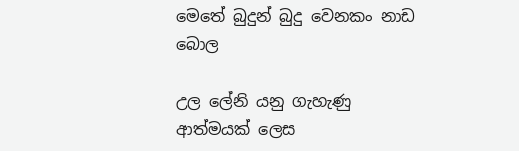මෙතේ බුදුන් බුදු වෙනකං නාඩ බොල

උල ලේනි යනු ගැහැණු ආත්මයක් ලෙස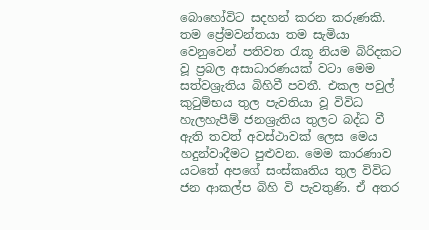බොහෝවිට සදහන් කරන කරුණකි. තම ප්‍රේමවන්‍තයා තම සැමියා වෙනුවෙන් පතිවත රැකූ නියම බිරිදකට වූ ප්‍රබල අසාධාරණයක් වටා මෙම සත්වශ්‍රැතිය බිහිවී පවතී. එකල පවුල් කුටුම්භය තුල පැවතියා වූ විවිධ හැලහැපීම් ජනශ්‍රැතිය තුලට බද්ධ වී ඇති තවත් අවස්ථාවක් ලෙස මෙය හදුන්වාදීමට පුළුවන. මෙම කාරණාව යටතේ අපගේ සංස්කෘතිය තුල විවිධ ජන ආකල්ප බිහි වි පැවතුණි. ඒ අතර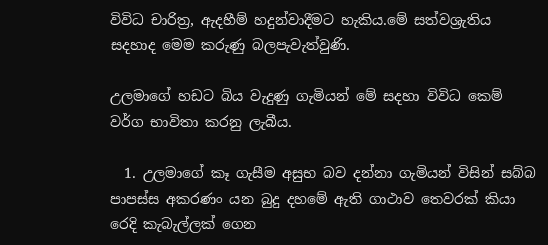විවිධ චාරිත්‍ර, ඇදහීම් හදුන්වාදීමට හැකිය.මේ සත්වශ්‍රැතිය සදහාද මෙම කරුණු බලපැවැත්වුණි.

උලමාගේ හඩට බිය වැදුණු ගැමියන් මේ සදහා විවිධ කෙම් වර්ග භාවිතා කරනු ලැබීය.

  1. උලමාගේ කෑ ගැසීම අසුභ බව දන්නා ගැමියන් විසින් සබ්බ පාපස්ස අකරණං යන බුදු දහමේ ඇති ගාථාව තෙවරක් කියා රෙදි කැබැල්ලක් ගෙන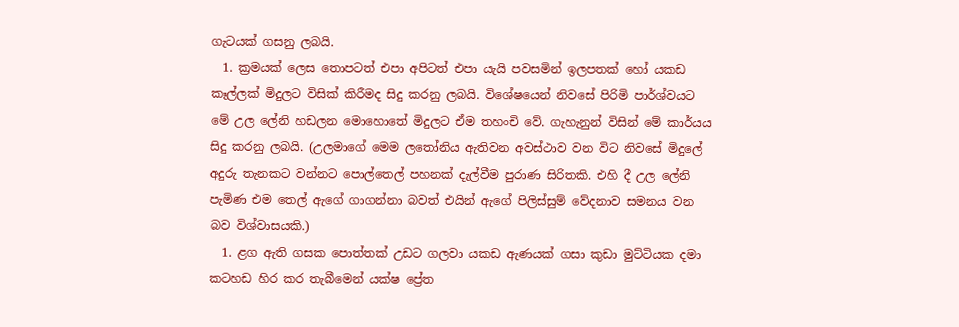ගැටයක් ගසනු ලබයි.
  1. ක්‍රමයක් ලෙස තොපටත් එපා අපිටත් එපා යැයි පවසමින් ඉලපතක් හෝ යකඩ කෑල්ලක් මිදුලට විසික් කිරීමද සිදු කරනු ලබයි. විශේෂයෙන් නිවසේ පිරිමි පා‍ර්ශ්වයට මේ උල ලේනි හඩලන මොහොතේ මිදුලට ඒම තහංචි වේ. ගැහැනුන් විසින් මේ කාර්යය සිදු කරනු ලබයි. (උලමාගේ මෙම ලතෝනිය ඇතිවන අවස්ථාව වන විට නිවසේ මිදුලේ අදුරු තැනකට වන්නට පොල්තෙල් පහනක් දැල්වීම පුරාණ සිරිතකි. එහි දී උල ලේනි පැමිණ එම තෙල් ඇගේ ගාගන්නා බවත් එයින් ඇගේ පිලිස්සුම් වේදනාව සමනය වන බව විශ්වාසයකි.)
  1. ළග ඇති ගසක පොත්තක් උඩට ගලවා යකඩ ඇණයක් ගසා කුඩා මුට්ටියක දමා කටහඩ හිර කර තැබීමෙන් යක්ෂ ප්‍රේත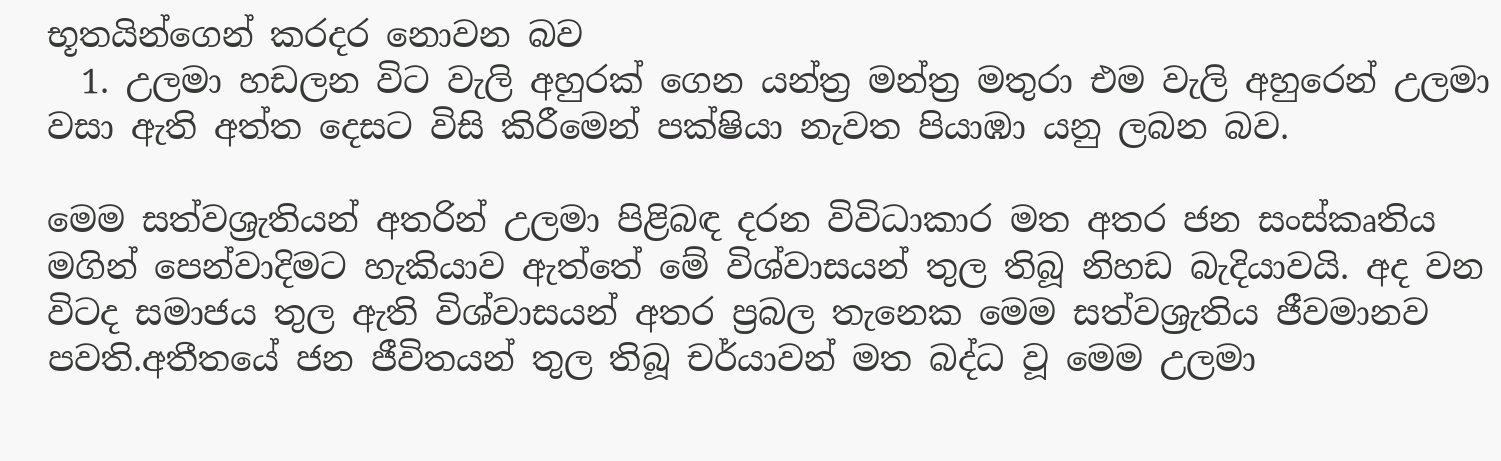භූතයින්ගෙන් කරදර නොවන බව
  1. උලමා හඩලන විට වැලි අහුරක් ගෙන යන්ත්‍ර මන්ත්‍ර මතුරා එම වැලි අහුරෙන් උලමා වසා ඇති අත්ත දෙසට විසි කිරීමෙන් පක්ෂියා නැවත පියාඹා යනු ලබන බව.

මෙම සත්වශ්‍රැතියන් අතරින් උලමා පිළිබඳ දරන විවිධාකාර මත අතර ජන සංස්කෘතිය මගින් පෙන්වාදිමට හැකියාව ඇත්තේ මේ විශ්වාසයන් තුල තිබූ නිහඩ බැදියාවයි. අද වන විටද සමාජය තුල ඇති විශ්වාසයන් අතර ප්‍රබල තැනෙක මෙම සත්වශ්‍රැතිය ජීවමානව පවති.අතීතයේ ජන ජීවිතයන් තුල තිබූ චර්යාවන් මත බද්ධ වූ මෙම උලමා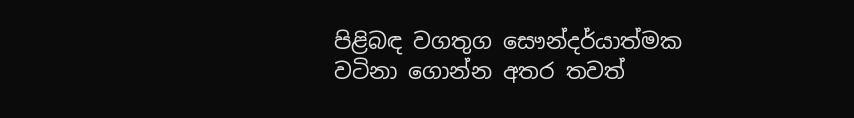පිළිබඳ වගතුග සෞන්දර්යාත්මක වටිනා ගොන්න අතර තවත්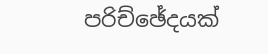පරිච්ඡේදයක්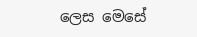ලෙස මෙසේ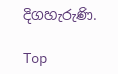දිගහැරුණි.

Top